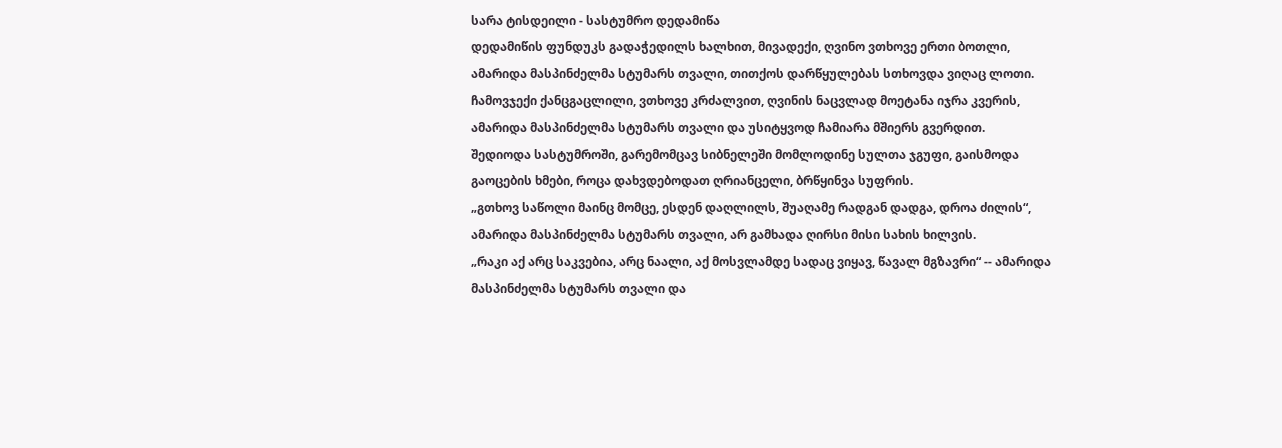სარა ტისდეილი - სასტუმრო დედამიწა
დედამიწის ფუნდუკს გადაჭედილს ხალხით, მივადექი, ღვინო ვთხოვე ერთი ბოთლი, ამარიდა მასპინძელმა სტუმარს თვალი, თითქოს დარწყულებას სთხოვდა ვიღაც ლოთი.
ჩამოვჯექი ქანცგაცლილი, ვთხოვე კრძალვით, ღვინის ნაცვლად მოეტანა იჯრა კვერის, ამარიდა მასპინძელმა სტუმარს თვალი და უსიტყვოდ ჩამიარა მშიერს გვერდით.
შედიოდა სასტუმროში, გარემომცავ სიბნელეში მომლოდინე სულთა ჯგუფი, გაისმოდა გაოცების ხმები, როცა დახვდებოდათ ღრიანცელი, ბრწყინვა სუფრის.
„გთხოვ საწოლი მაინც მომცე, ესდენ დაღლილს, შუაღამე რადგან დადგა, დროა ძილის“, ამარიდა მასპინძელმა სტუმარს თვალი, არ გამხადა ღირსი მისი სახის ხილვის.
„რაკი აქ არც საკვებია, არც ნაალი, აქ მოსვლამდე სადაც ვიყავ, წავალ მგზავრი“ -- ამარიდა მასპინძელმა სტუმარს თვალი და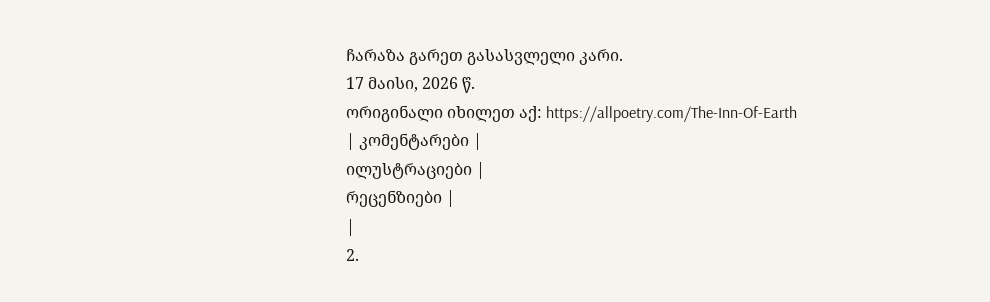ჩარაზა გარეთ გასასვლელი კარი.
17 მაისი, 2026 წ.
ორიგინალი იხილეთ აქ: https://allpoetry.com/The-Inn-Of-Earth
| კომენტარები |
ილუსტრაციები |
რეცენზიები |
|
2.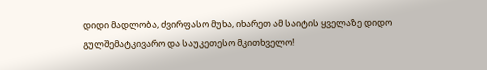დიდი მადლობა, ძვირფასო მუხა, იხარეთ ამ საიტის ყველაზე დიდო გულშემატკივარო და საუკეთესო მკითხველო!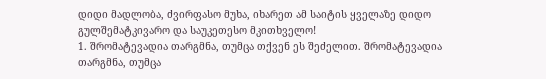დიდი მადლობა, ძვირფასო მუხა, იხარეთ ამ საიტის ყველაზე დიდო გულშემატკივარო და საუკეთესო მკითხველო!
1. შრომატევადია თარგმნა, თუმცა თქვენ ეს შეძელით. შრომატევადია თარგმნა, თუმცა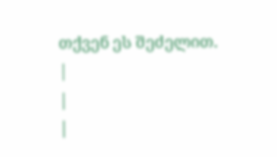თქვენ ეს შეძელით.
|
|
|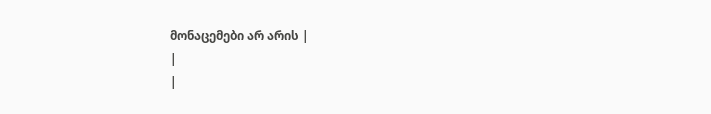მონაცემები არ არის |
|
|